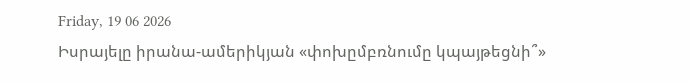Friday, 19 06 2026
Իսրայելը իրանա-ամերիկյան «փոխըմբռնումը կպայթեցնի՞»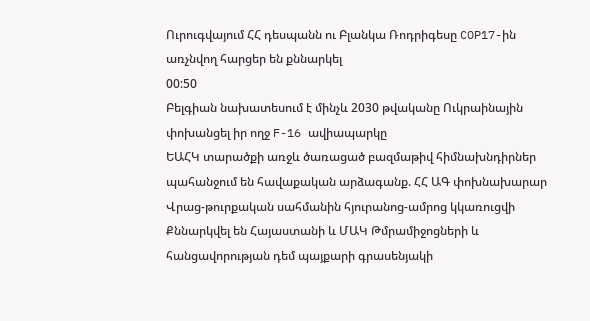Ուրուգվայում ՀՀ դեսպանն ու Բլանկա Ռոդրիգեսը COP17-ին առչնվող հարցեր են քննարկել
00:50
Բելգիան նախատեսում է մինչև 2030 թվականը Ուկրաինային փոխանցել իր ողջ F-16 ավիապարկը
ԵԱՀԿ տարածքի առջև ծառացած բազմաթիվ հիմնախնդիրներ պահանջում են հավաքական արձագանք. ՀՀ ԱԳ փոխնախարար
Վրաց-թուրքական սահմանին հյուրանոց-ամրոց կկառուցվի
Քննարկվել են Հայաստանի և ՄԱԿ Թմրամիջոցների և հանցավորության դեմ պայքարի գրասենյակի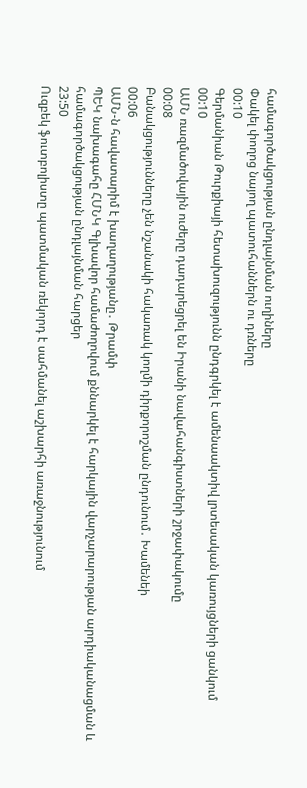համագործակցության ընդլայնման ուղիները
Փակել փողոց նայող պատուհաններն ու դռները
00:10
Գերմանիան Թուրքիայի հետախուզությունն ընդգրկել է ամենաակտիվ լրտեսական կառույցների ցանկում
00:10
ԱՄՆ ռազմածովային ուժերը դադարեցրել են Իրանի նավահանգիստների շրջափակումը
00:08
Բանակցությունները չեն նշանակի հակառակ կողմի դիրքորոշման ընդունում․ Խամենեի
00:06
ԱՄՆ-ն հավատարիմ է խաղաղությանը․ Թրամփ
ՊԵԿ նախագահը ՀՄՆԿ Գլխավոր համաժողովում քննարկել է հարկային վարչարարության արդիականացման և համագործակցության ընդլայնման հարցեր
23:50
Ուզբեկ ֆուտբոլիստը պատմական ռեկորդ է սահմանել աշխարհի առաջնությունում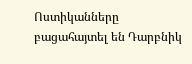Ոստիկանները բացահայտել են Դարբնիկ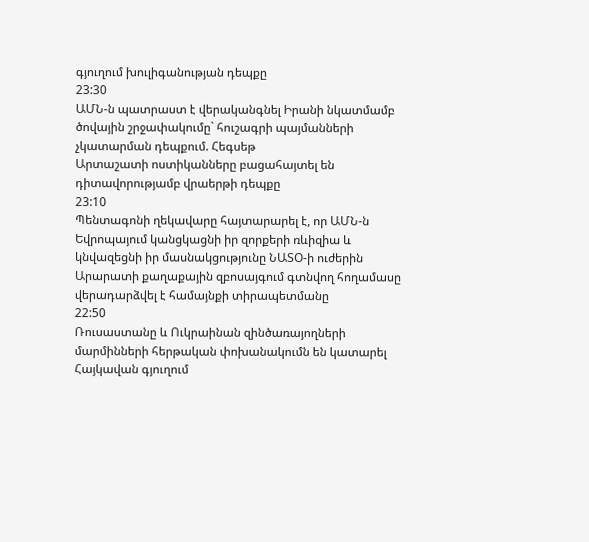գյուղում խուլիգանության դեպքը
23:30
ԱՄՆ-ն պատրաստ է վերականգնել Իրանի նկատմամբ ծովային շրջափակումը` հուշագրի պայմանների չկատարման դեպքում. Հեգսեթ
Արտաշատի ոստիկանները բացահայտել են դիտավորությամբ վրաերթի դեպքը
23:10
Պենտագոնի ղեկավարը հայտարարել է, որ ԱՄՆ-ն Եվրոպայում կանցկացնի իր զորքերի ռևիզիա և կնվազեցնի իր մասնակցությունը ՆԱՏՕ-ի ուժերին
Արարատի քաղաքային զբոսայգում գտնվող հողամասը վերադարձվել է համայնքի տիրապետմանը
22:50
Ռուսաստանը և Ուկրաինան զինծառայողների մարմինների հերթական փոխանակումն են կատարել
Հայկավան գյուղում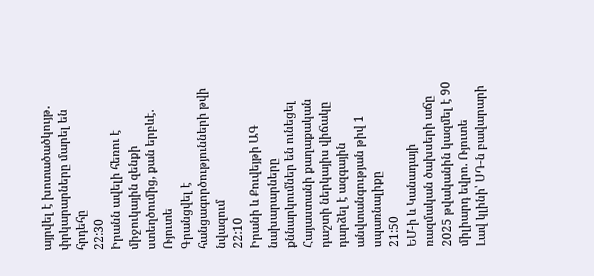այրվել է խոտածածկույթ․ փրկարարները մարել են հրդեհը
22:30
Իրանն ավելի հեռու է միջուկային զենքի ստեղծումից, քան երբևէ. Ռյուտե
Գրանցվել է հանցագործությունների թվի նվազում
22:10
Իրանի և Քուվեյթի ԱԳ նախարարները քննարկումներ են ունեցել
Հայաստանի քաղաքական դաշտի ներկայիս վիճակը դարձել է ազգային անվտանգության թիվ 1 սպառնալիքը
21:50
ԵՄ-ի և Կանադայի ռազմական ծախսերի աճը 2025 թվականին կազմել է 90 միլիարդ եվրո. Ռյուտե
Լավ կլինի՝ ՍԴ-ն բավարարի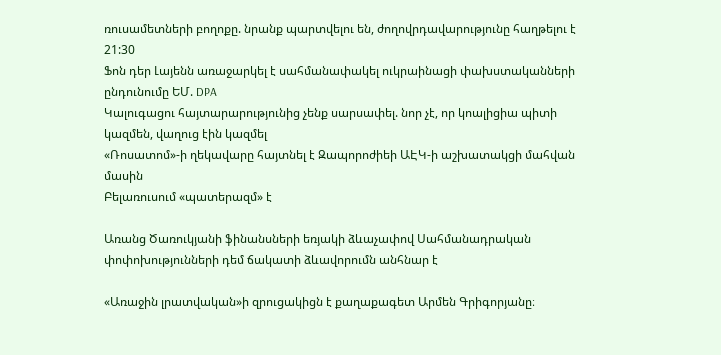ռուսամետների բողոքը. նրանք պարտվելու են, ժողովրդավարությունը հաղթելու է
21:30
Ֆոն դեր Լայենն առաջարկել է սահմանափակել ուկրաինացի փախստականների ընդունումը ԵՄ. DPA
Կալուգացու հայտարարությունից չենք սարսափել. նոր չէ, որ կոալիցիա պիտի կազմեն, վաղուց էին կազմել
«Ռոսատոմ»-ի ղեկավարը հայտնել է Զապորոժիեի ԱԷԿ-ի աշխատակցի մահվան մասին
Բելառուսում «պատերազմ» է

Առանց Ծառուկյանի ֆինանսների եռյակի ձևաչափով Սահմանադրական փոփոխությունների դեմ ճակատի ձևավորումն անհնար է

«Առաջին լրատվական»ի զրուցակիցն է քաղաքագետ Արմեն Գրիգորյանը։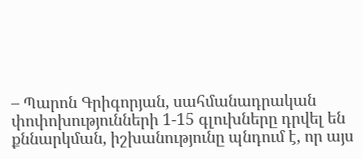– Պարոն Գրիգորյան, սահմանադրական փոփոխությունների 1-15 գլուխները դրվել են քննարկման, իշխանությունը պնդում է, որ այս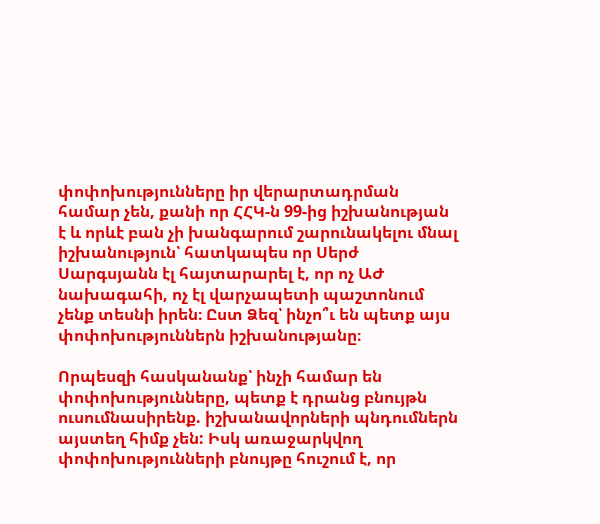փոփոխությունները իր վերարտադրման համար չեն, քանի որ ՀՀԿ-ն 99-ից իշխանության է և որևէ բան չի խանգարում շարունակելու մնալ իշխանություն՝ հատկապես որ Սերժ Սարգսյանն էլ հայտարարել է, որ ոչ ԱԺ նախագահի, ոչ էլ վարչապետի պաշտոնում չենք տեսնի իրեն։ Ըստ Ձեզ՝ ինչո՞ւ են պետք այս փոփոխություններն իշխանությանը։

Որպեսզի հասկանանք՝ ինչի համար են փոփոխությունները, պետք է դրանց բնույթն ուսումնասիրենք. իշխանավորների պնդումներն այստեղ հիմք չեն: Իսկ առաջարկվող փոփոխությունների բնույթը հուշում է, որ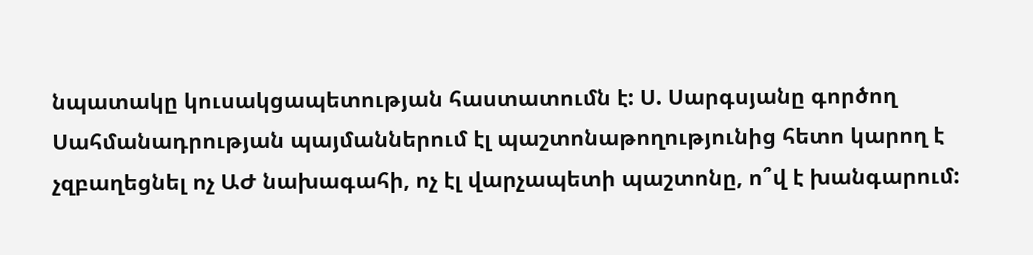նպատակը կուսակցապետության հաստատումն է: Ս. Սարգսյանը գործող Սահմանադրության պայմաններում էլ պաշտոնաթողությունից հետո կարող է չզբաղեցնել ոչ ԱԺ նախագահի, ոչ էլ վարչապետի պաշտոնը, ո՞վ է խանգարում: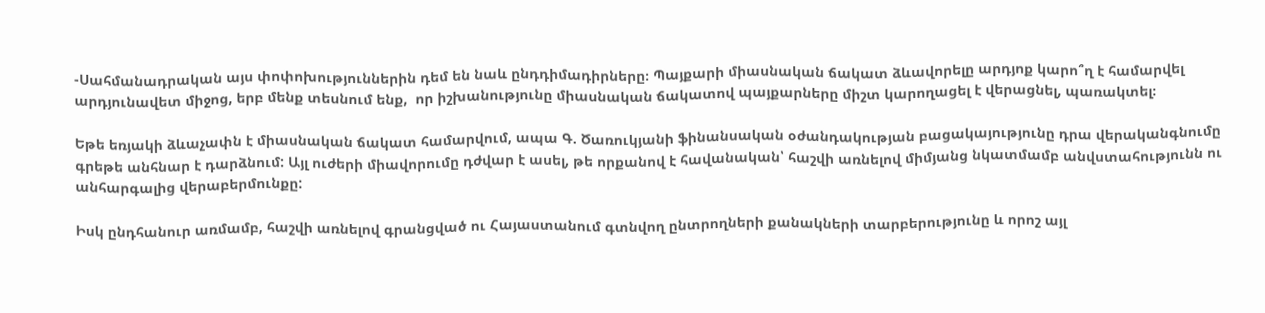-Սահմանադրական այս փոփոխություններին դեմ են նաև ընդդիմադիրները։ Պայքարի միասնական ճակատ ձևավորելը արդյոք կարո՞ղ է համարվել արդյունավետ միջոց, երբ մենք տեսնում ենք,  որ իշխանությունը միասնական ճակատով պայքարները միշտ կարողացել է վերացնել, պառակտել։

Եթե եռյակի ձևաչափն է միասնական ճակատ համարվում, ապա Գ. Ծառուկյանի ֆինանսական օժանդակության բացակայությունը դրա վերականգնումը գրեթե անհնար է դարձնում: Այլ ուժերի միավորումը դժվար է ասել, թե որքանով է հավանական՝ հաշվի առնելով միմյանց նկատմամբ անվստահությունն ու անհարգալից վերաբերմունքը:

Իսկ ընդհանուր առմամբ, հաշվի առնելով գրանցված ու Հայաստանում գտնվող ընտրողների քանակների տարբերությունը և որոշ այլ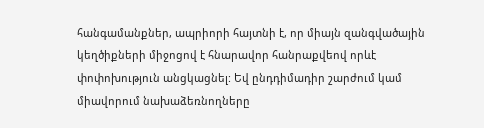հանգամանքներ, ապրիորի հայտնի է, որ միայն զանգվածային կեղծիքների միջոցով է հնարավոր հանրաքվեով որևէ փոփոխություն անցկացնել: Եվ ընդդիմադիր շարժում կամ միավորում նախաձեռնողները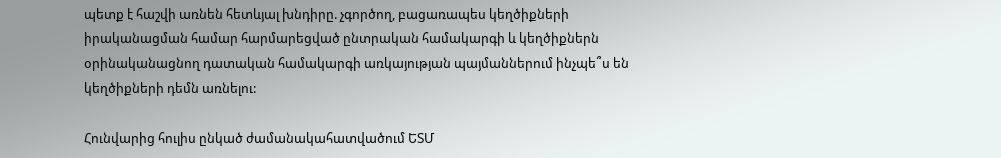պետք է հաշվի առնեն հետևյալ խնդիրը. չգործող, բացառապես կեղծիքների իրականացման համար հարմարեցված ընտրական համակարգի և կեղծիքներն օրինականացնող դատական համակարգի առկայության պայմաններում ինչպե՞ս են կեղծիքների դեմն առնելու:

Հունվարից հուլիս ընկած ժամանակահատվածում ԵՏՄ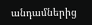անդամներից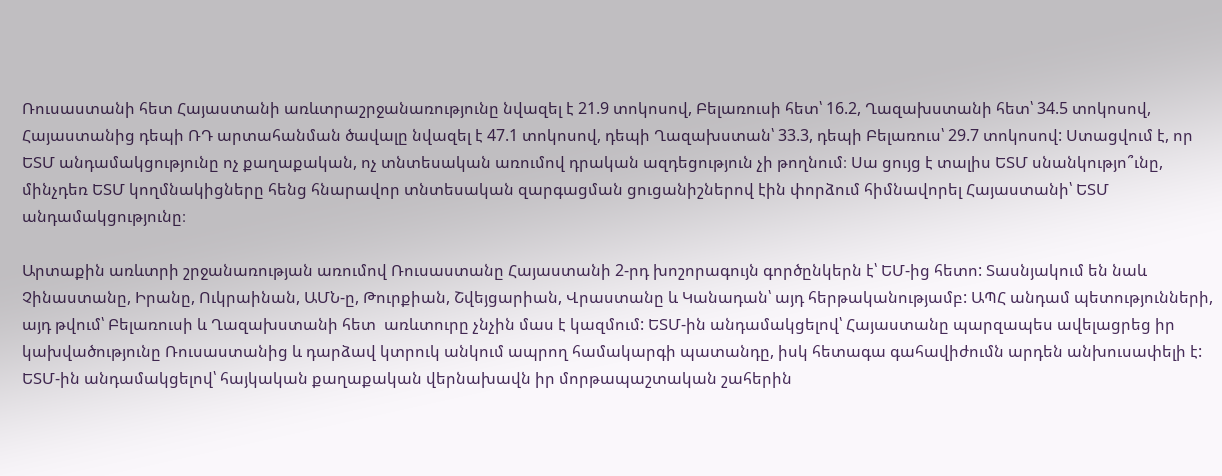Ռուսաստանի հետ Հայաստանի առևտրաշրջանառությունը նվազել է 21.9 տոկոսով, Բելառուսի հետ՝ 16.2, Ղազախստանի հետ՝ 34.5 տոկոսով, Հայաստանից դեպի ՌԴ արտահանման ծավալը նվազել է 47.1 տոկոսով, դեպի Ղազախստան՝ 33.3, դեպի Բելառուս՝ 29.7 տոկոսով: Ստացվում է, որ ԵՏՄ անդամակցությունը ոչ քաղաքական, ոչ տնտեսական առումով դրական ազդեցություն չի թողնում։ Սա ցույց է տալիս ԵՏՄ սնանկությո՞ւնը, մինչդեռ ԵՏՄ կողմնակիցները հենց հնարավոր տնտեսական զարգացման ցուցանիշներով էին փորձում հիմնավորել Հայաստանի՝ ԵՏՄ անդամակցությունը։

Արտաքին առևտրի շրջանառության առումով Ռուսաստանը Հայաստանի 2-րդ խոշորագույն գործընկերն է՝ ԵՄ-ից հետո: Տասնյակում են նաև Չինաստանը, Իրանը, Ուկրաինան, ԱՄՆ-ը, Թուրքիան, Շվեյցարիան, Վրաստանը և Կանադան՝ այդ հերթականությամբ: ԱՊՀ անդամ պետությունների, այդ թվում՝ Բելառուսի և Ղազախստանի հետ  առևտուրը չնչին մաս է կազմում: ԵՏՄ-ին անդամակցելով՝ Հայաստանը պարզապես ավելացրեց իր կախվածությունը Ռուսաստանից և դարձավ կտրուկ անկում ապրող համակարգի պատանդը, իսկ հետագա գահավիժումն արդեն անխուսափելի է: ԵՏՄ-ին անդամակցելով՝ հայկական քաղաքական վերնախավն իր մորթապաշտական շահերին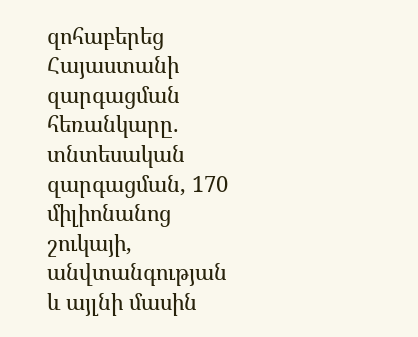զոհաբերեց Հայաստանի զարգացման հեռանկարը. տնտեսական զարգացման, 170 միլիոնանոց շուկայի, անվտանգության և այլնի մասին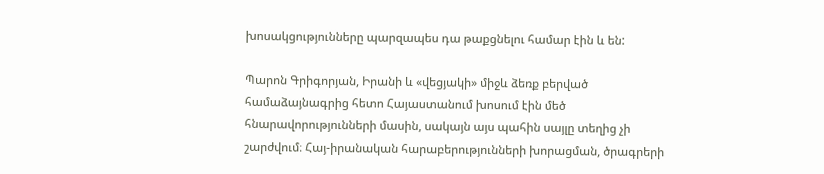խոսակցությունները պարզապես դա թաքցնելու համար էին և են:

Պարոն Գրիգորյան, Իրանի և «վեցյակի» միջև ձեռք բերված համաձայնագրից հետո Հայաստանում խոսում էին մեծ հնարավորությունների մասին, սակայն այս պահին սայլը տեղից չի շարժվում։ Հայ-իրանական հարաբերությունների խորացման, ծրագրերի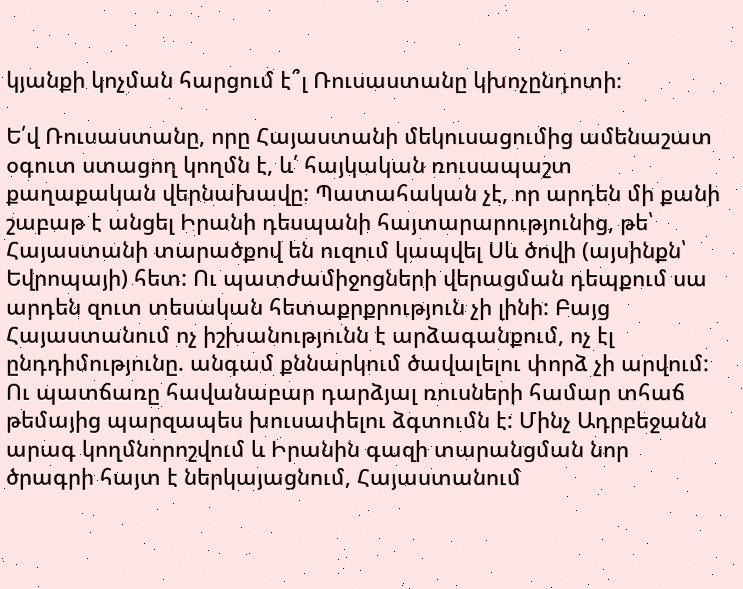կյանքի կոչման հարցում է՞լ Ռուսաստանը կխոչընդոտի։

Ե՛վ Ռուսաստանը, որը Հայաստանի մեկուսացումից ամենաշատ օգուտ ստացող կողմն է, և՛ հայկական ռուսապաշտ քաղաքական վերնախավը: Պատահական չէ, որ արդեն մի քանի շաբաթ է անցել Իրանի դեսպանի հայտարարությունից, թե՝ Հայաստանի տարածքով են ուզում կապվել Սև ծովի (այսինքն՝ Եվրոպայի) հետ: Ու պատժամիջոցների վերացման դեպքում սա արդեն զուտ տեսական հետաքրքրություն չի լինի: Բայց Հայաստանում ոչ իշխանությունն է արձագանքում, ոչ էլ ընդդիմությունը. անգամ քննարկում ծավալելու փորձ չի արվում: Ու պատճառը հավանաբար դարձյալ ռուսների համար տհաճ թեմայից պարզապես խուսափելու ձգտումն է: Մինչ Ադրբեջանն արագ կողմնորոշվում և Իրանին գազի տարանցման նոր ծրագրի հայտ է ներկայացնում, Հայաստանում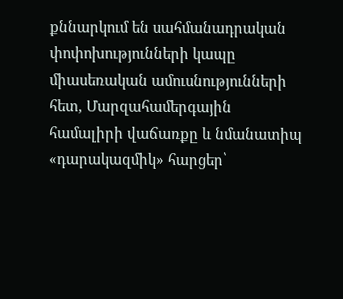քննարկում են սահմանադրական փոփոխությունների կապը միասեռական ամուսնությունների հետ, Մարզահամերգային համալիրի վաճառքը և նմանատիպ «դարակազմիկ» հարցեր՝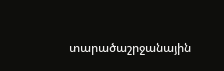տարածաշրջանային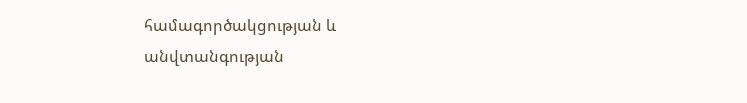համագործակցության և անվտանգության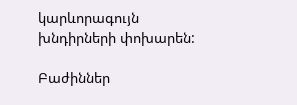կարևորագույն խնդիրների փոխարեն:

Բաժիններ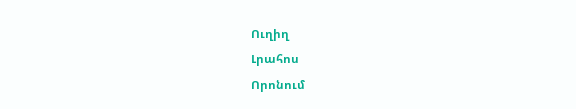Ուղիղ
Լրահոս
Որոնում